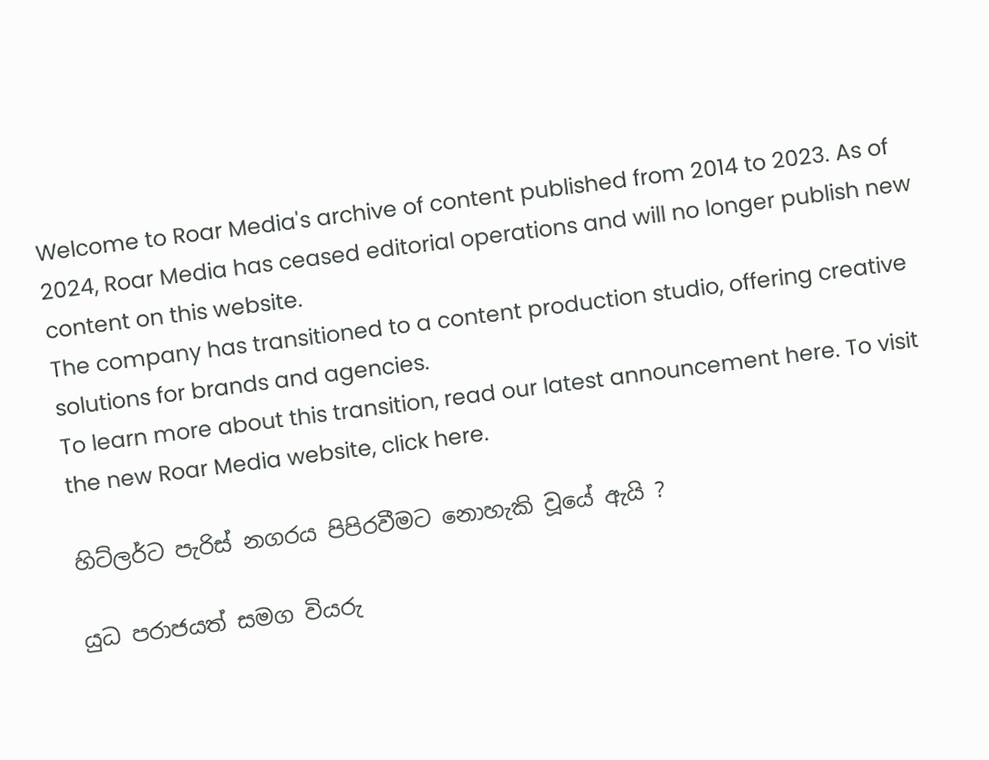Welcome to Roar Media's archive of content published from 2014 to 2023. As of 2024, Roar Media has ceased editorial operations and will no longer publish new content on this website.
The company has transitioned to a content production studio, offering creative solutions for brands and agencies.
To learn more about this transition, read our latest announcement here. To visit the new Roar Media website, click here.

හිට්ලර්ට පැරිස් නගරය පිපිරවීමට නොහැකි වූයේ ඇයි ?

යුධ පරාජයත් සමග වියරු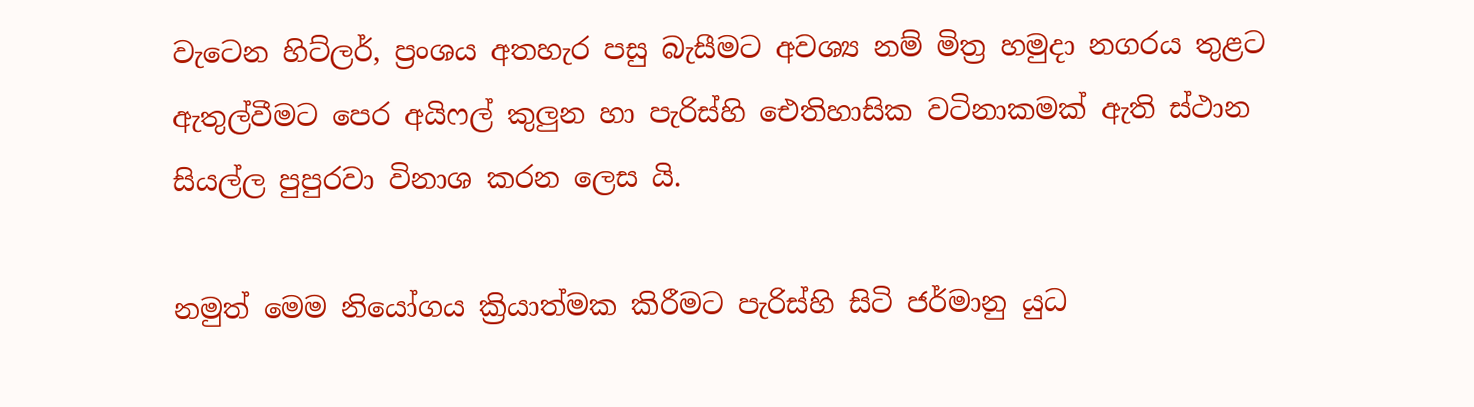වැටෙන හිට්ලර්, ප්‍රංශය අතහැර පසු බැසීමට අවශ්‍ය නම් මිත්‍ර හමුදා නගරය තුළට ඇතුල්වීමට පෙර අයිෆල් කුලුන හා පැරිස්හි ඓතිහාසික වටිනාකමක් ඇති ස්ථාන සියල්ල පුපුරවා විනාශ කරන ලෙස යි.

නමුත් මෙම නියෝගය ක්‍රියාත්මක කිරීමට පැරිස්හි සිටි ජර්මානු යුධ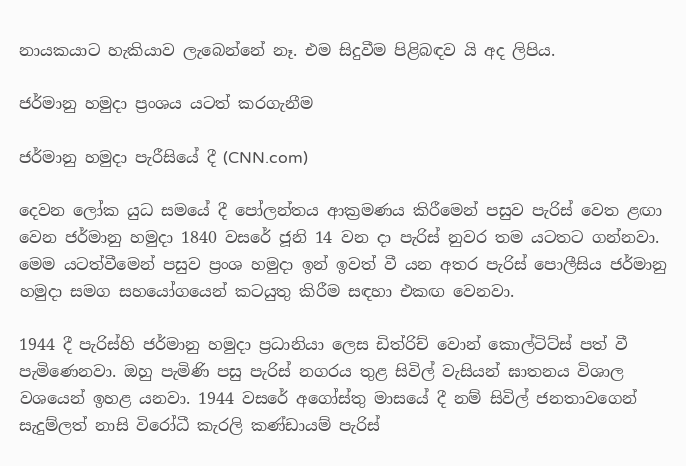නායකයාට හැකියාව ලැබෙන්නේ නෑ. එම සිදුවීම පිළිබඳව යි අද ලිපිය.

ජර්මානු හමුදා ප්‍රංශය යටත් කරගැනීම

ජර්මානු හමුදා පැරීසියේ දී (CNN.com)

දෙවන ලෝක යුධ සමයේ දී පෝලන්තය ආක්‍රමණය කිරීමෙන් පසුව පැරිස් වෙත ළඟා වෙන ජර්මානු හමුදා 1840 වසරේ ජූනි 14 වන දා පැරිස් නුවර තම යටතට ගන්නවා. මෙම යටත්වීමෙන් පසුව ප්‍රංශ හමුදා ඉන් ඉවත් වී යන අතර පැරිස් පොලීසිය ජර්මානු හමුදා සමග සහයෝගයෙන් කටයුතු කිරීම සඳහා එකඟ වෙනවා.

1944 දී පැරිස්හි ජර්මානු හමුදා ප්‍රධානියා ලෙස ඩිත්රිච් වොන් කොල්ටිට්ස් පත් වී පැමිණෙනවා. ඔහු පැමිණි පසු පැරිස් නගරය තුළ සිවිල් වැසියන් ඝාතනය විශාල වශයෙන් ඉහළ යනවා. 1944 වසරේ අගෝස්තු මාසයේ දී නම් සිවිල් ජනතාවගෙන් සැදුම්ලත් නාසි විරෝධී කැරලි කණ්ඩායම් පැරිස්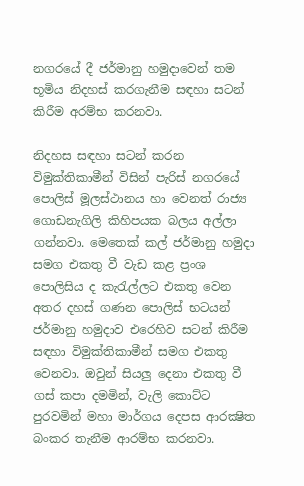නගරයේ දී ජර්මානු හමුදාවෙන් තම භූමිය නිදහස් කරගැනීම සඳහා සටන් කිරීම අරම්භ කරනවා.

නිදහස සඳහා සටන් කරන විමුක්තිකාමීන් විසින් පැරිස් නගරයේ පොලිස් මූලස්ථානය හා වෙනත් රාජ්‍ය ගොඩනැගිලි කිහිපයක බලය අල්ලා ගන්නවා. මෙතෙක් කල් ජර්මානු හමුදා සමග එකතු වී වැඩ කළ ප්‍රංශ පොලිසිය ද කැරැල්ලට එකතු වෙන අතර දහස් ගණන පොලිස් භටයන් ජර්මානු හමුදාව එරෙහිව සටන් කිරීම සඳහා විමුක්තිකාමීන් සමග එකතු වෙනවා. ඔවුන් සියලු දෙනා එකතු වී ගස් කපා දමමින්, වැලි කොට්ට පුරවමින් මහා මාර්ගය දෙපස ආරක්‍ෂිත බංකර තැනීම ආරම්භ කරනවා.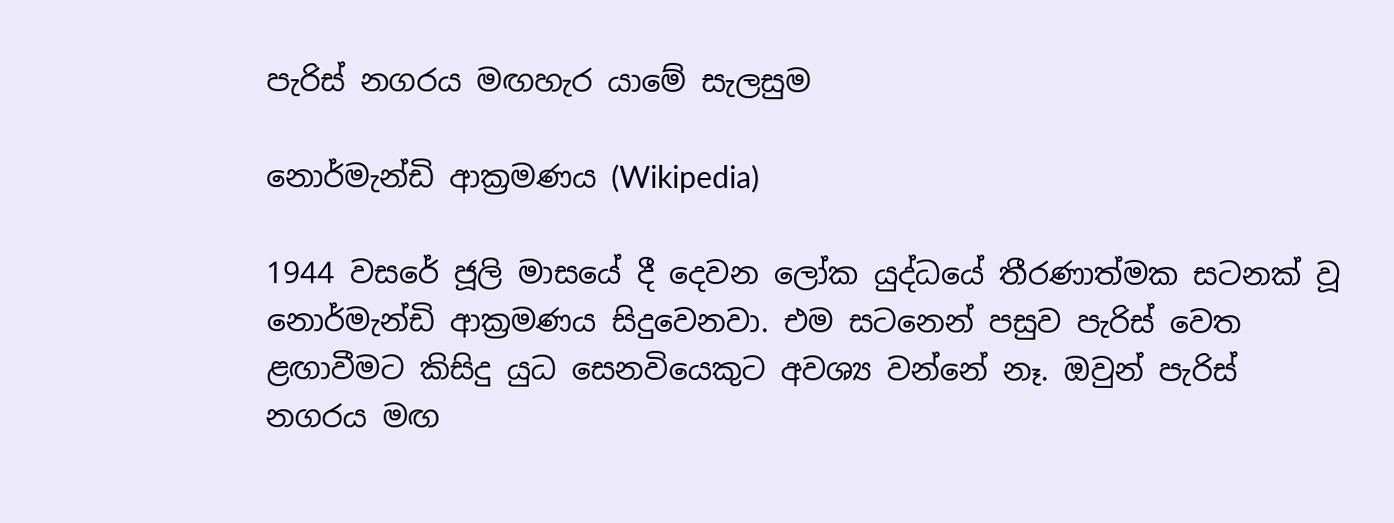පැරිස් නගරය මඟහැර යාමේ සැලසුම

නොර්මැන්ඩි ආක්‍රමණය (Wikipedia)

1944 වසරේ ජූලි මාසයේ දී දෙවන ලෝක යුද්ධයේ තීරණාත්මක සටනක් වූ නොර්මැන්ඩි ආක්‍රමණය සිදුවෙනවා. එම සටනෙන් පසුව පැරිස් වෙත ළඟාවීමට කිසිදු යුධ සෙනවියෙකුට අවශ්‍ය වන්නේ නෑ. ඔවුන් පැරිස් නගරය මඟ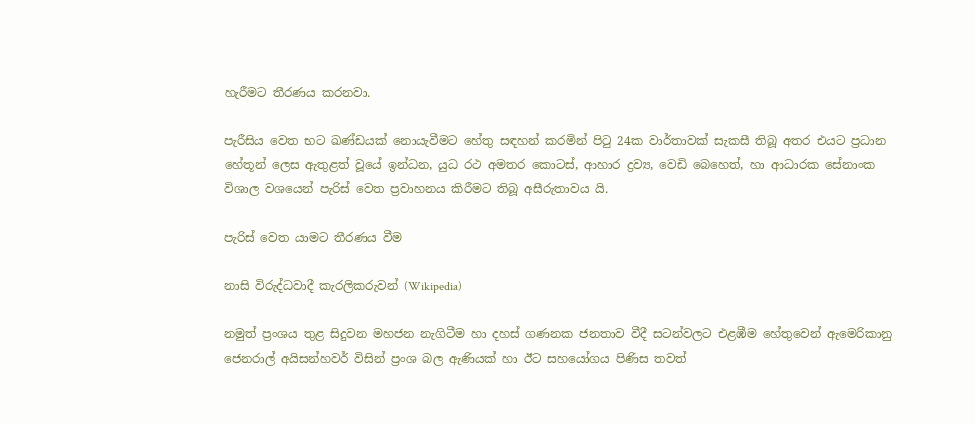හැරීමට තීරණය කරනවා.

පැරීසිය වෙත භට ඛණ්ඩයක් නොයැවීමට හේතු සඳහන් කරමින් පිටු 24ක වාර්තාවක් සැකසී තිබූ අතර එයට ප්‍රධාන හේතූන් ලෙස ඇතුළත් වූයේ ඉන්ධන, යුධ රථ අමතර කොටස්, ආහාර ද්‍රව්‍ය, වෙඩි බෙහෙත්, හා ආධාරක සේනාංක විශාල වශයෙන් පැරිස් වෙත ප්‍රවාහනය කිරීමට තිබූ අසීරුතාවය යි.

පැරිස් වෙත යාමට තීරණය වීම

නාසි විරුද්ධවාදී කැරලිකරුවන් (Wikipedia)

නමුත් ප්‍රංශය තුළ සිදුවන මහජන නැගිටීම හා දහස් ගණනක ජනතාව වීදී සටන්වලට එළඹීම හේතුවෙන් ඇමෙරිකානු ජෙනරාල් අයිසන්හවර් විසින් ප්‍රංශ බල ඇණියක් හා ඊට සහයෝගය පිණිස තවත්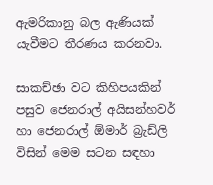ඇමරිකානු බල ඇණියක් යැවීමට තීරණය කරනවා.

සාකච්ඡා වට කිහිපයකින් පසුව ජෙනරාල් අයිසන්හවර් හා ජෙනරාල් ඕමාර් බ්‍රැඩ්ලි විසින් මෙම සටන සඳහා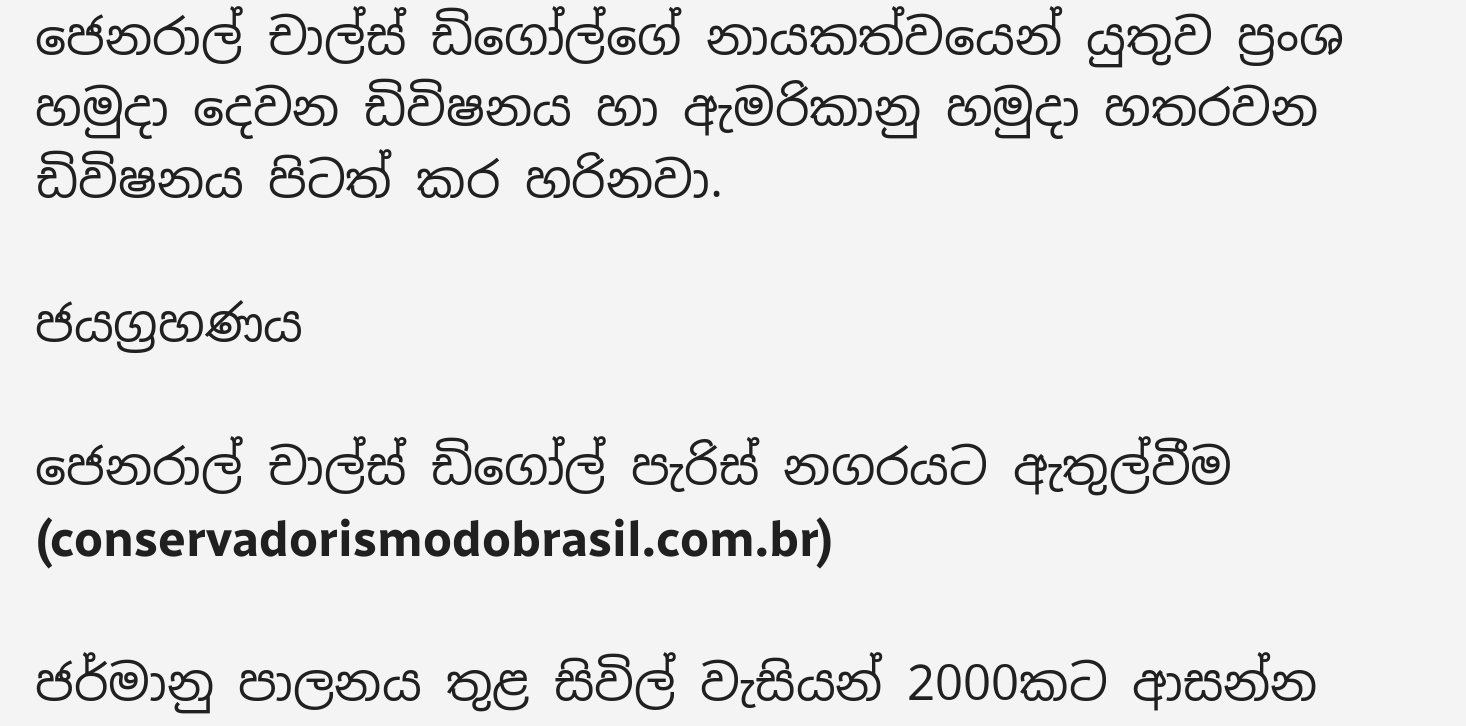ජෙනරාල් චාල්ස් ඩිගෝල්ගේ නායකත්වයෙන් යුතුව ප්‍රංශ හමුදා දෙවන ඩිවිෂනය හා ඇමරිකානු හමුදා හතරවන ඩිවිෂනය පිටත් කර හරිනවා.

ජයග්‍රහණය

ජෙනරාල් චාල්ස් ඩිගෝල් පැරිස් නගරයට ඇතුල්වීම (conservadorismodobrasil.com.br)

ජර්මානු පාලනය තුළ සිවිල් වැසියන් 2000කට ආසන්න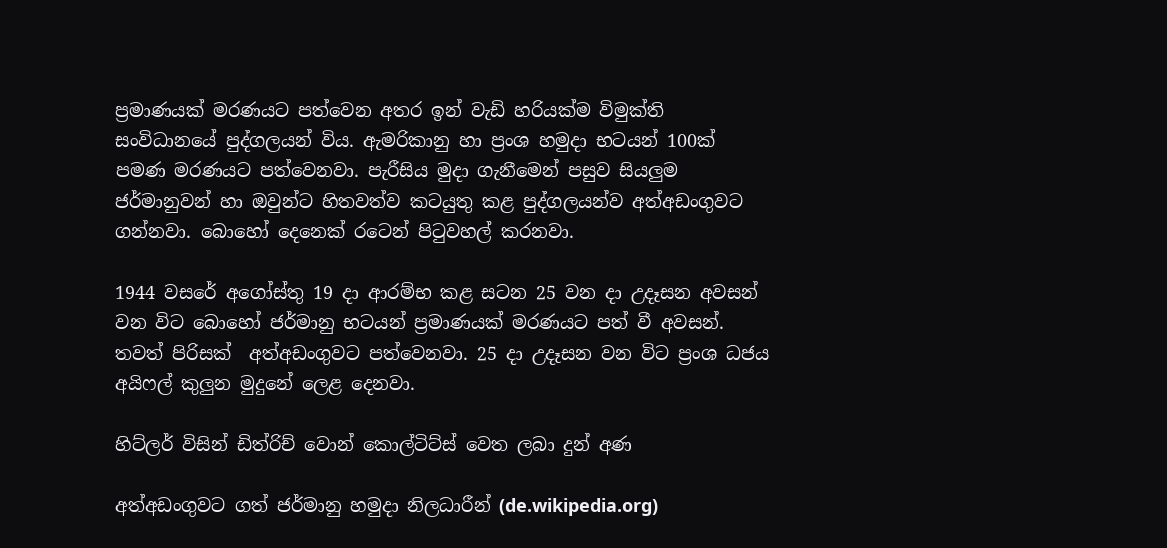ප්‍රමාණයක් මරණයට පත්වෙන අතර ඉන් වැඩි හරියක්ම විමුක්ති සංවිධානයේ පුද්ගලයන් විය. ඇමරිකානු හා ප්‍රංශ හමුදා භටයන් 100ක් පමණ මරණයට පත්වෙනවා. පැරීසිය මුදා ගැනීමෙන් පසුව සියලුම ජර්මානුවන් හා ඔවුන්ට හිතවත්ව කටයුතු කළ පුද්ගලයන්ව අත්අඩංගුවට ගන්නවා. බොහෝ දෙනෙක් රටෙන් පිටුවහල් කරනවා.

1944 වසරේ අගෝස්තු 19 දා ආරම්භ කළ සටන 25 වන දා උදෑසන අවසන් වන විට බොහෝ ජර්මානු භටයන් ප්‍රමාණයක් මරණයට පත් වී අවසන්. තවත් පිරිසක්  අත්අඩංගුවට පත්වෙනවා. 25 දා උදෑසන වන විට ප්‍රංශ ධජය අයිෆල් කුලුන මුදුනේ ලෙළ දෙනවා.

හිට්ලර් විසින් ඩිත්රිච් වොන් කොල්ටිට්ස් වෙත ලබා දුන් අණ

අත්අඩංගුවට ගත් ජර්මානු හමුදා නිලධාරීන් (de.wikipedia.org)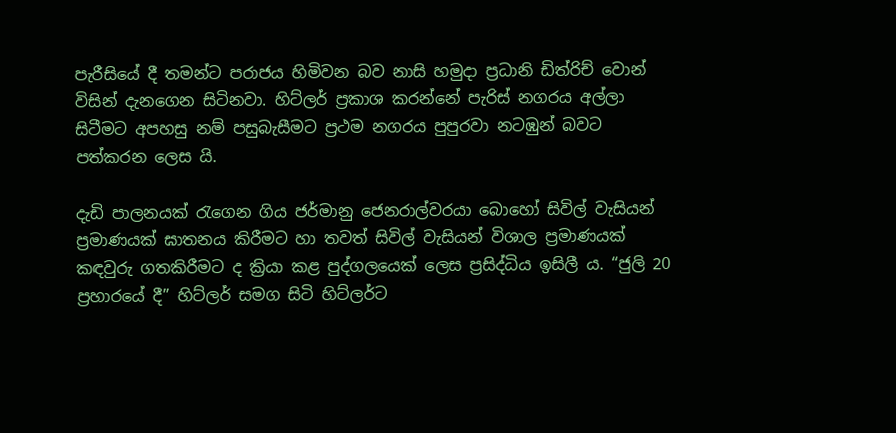පැරීසියේ දී තමන්ට පරාජය හිමිවන බව නාසි හමුදා ප්‍රධානි ඩිත්රිච් වොන්  විසින් දැනගෙන සිටිනවා. හිට්ලර් ප්‍රකාශ කරන්නේ පැරිස් නගරය අල්ලා සිටීමට අපහසු නම් පසුබැසීමට ප්‍රථම නගරය පුපුරවා නටඹුන් බවට පත්කරන ලෙස යි.

දැඩි පාලනයක් රැගෙන ගිය ජර්මානු ජෙනරාල්වරයා බොහෝ සිවිල් වැසියන් ප්‍රමාණයක් ඝාතනය කිරීමට හා තවත් සිවිල් වැසියන් විශාල ප්‍රමාණයක් කඳවුරු ගතකිරීමට ද ක්‍රියා කළ පුද්ගලයෙක් ලෙස ප්‍රසිද්ධිය ඉසිලී ය. “ජුලි 20 ප්‍රහාරයේ දී” හිට්ලර් සමග සිටි හිට්ලර්ට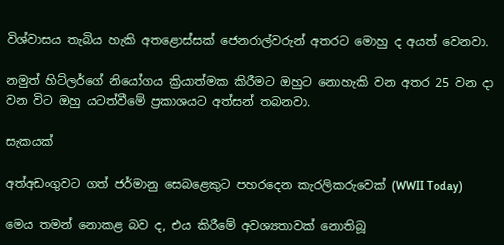විශ්වාසය තැබිය හැකි අතළොස්සක් ජෙනරාල්වරුන් අතරට මොහු ද අයත් වෙනවා.

නමුත් හිට්ලර්ගේ නියෝගය ක්‍රියාත්මක කිරීමට ඔහුට නොහැකි වන අතර 25 වන දා වන විට ඔහු යටත්වීමේ ප්‍රකාශයට අත්සන් තබනවා.

සැකයක්

අත්අඩංගුවට ගත් ජර්මානු සෙබළෙකුට පහරදෙන කැරලිකරුවෙක් (WWII Today)

මෙය තමන් නොකළ බව ද, එය කිරීමේ අවශ්‍යතාවක් නොතිබූ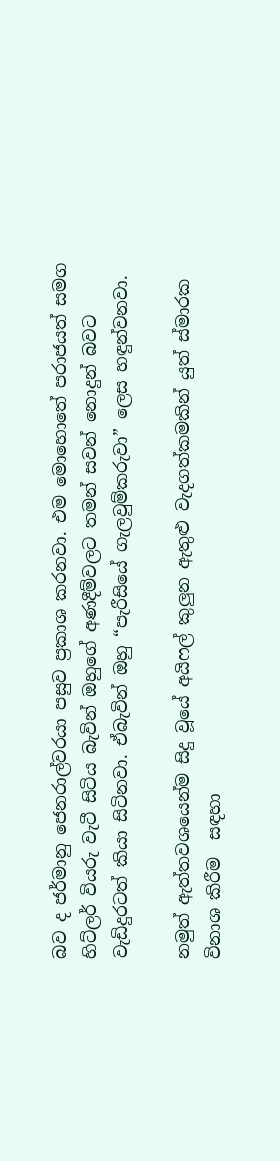බව ද ජර්මානු ජෙනරාල්වරයා පසුව ප්‍රකාශ කරනවා. එම මොහොතේ පරාජයත් සමග හිට්ලර් වියරු වැටී සිටිය බැවින් ඔහුගේ අණදීම්වලට තමන් සවන් නොදුන් බවට වැඩිදුරටත් කියා සිටිනවා. ඒබැවින් ඔහු “පැරීසියේ ගැලවුම්කරුවා” ලෙස හඳුන්වනවා.

නමුත් ඇත්තවශයෙන්ම සිදු වූයේ අයිෆල් කුලුන ඇතුළු වැදගත්කමකින් යුත් ස්මාරක විනාශ කිරීම  සඳහා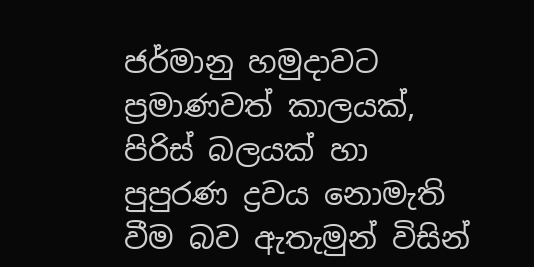ජර්මානු හමුදාවට ප්‍රමාණවත් කාලයක්, පිරිස් බලයක් හා පුපුරණ ද්‍රවය නොමැති වීම බව ඇතැමුන් විසින්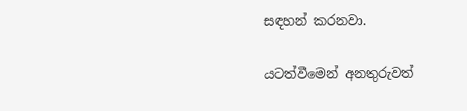සඳහන් කරනවා.

යටත්වීමෙන් අනතුරුවත්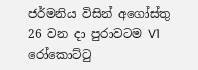ජර්මනිය විසින් අගෝස්තු 26 වන දා පුරාවටම V1 රෝකොට්ටු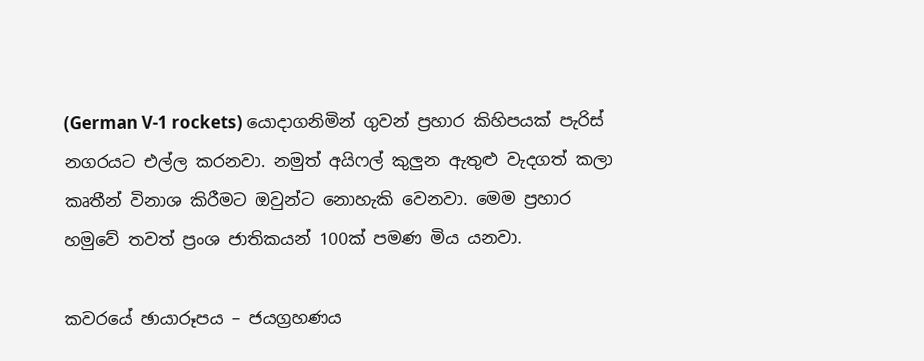(German V-1 rockets) යොදාගනිමින් ගුවන් ප්‍රහාර කිහිපයක් පැරිස් නගරයට එල්ල කරනවා. නමුත් අයිෆල් කුලුන ඇතුළු වැදගත් කලා කෘතීන් විනාශ කිරීමට ඔවුන්ට නොහැකි වෙනවා. මෙම ප්‍රහාර හමුවේ තවත් ප්‍රංශ ජාතිකයන් 100ක් පමණ මිය යනවා.

කවරයේ ඡායාරූපය – ජයග්‍රහණය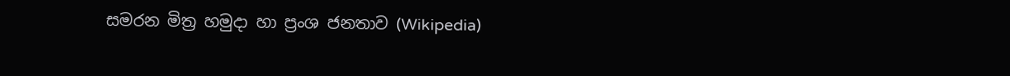සමරන මිත්‍ර හමුදා හා ප්‍රංශ ජනතාව (Wikipedia)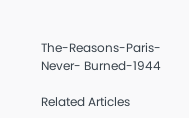The-Reasons-Paris- Never- Burned-1944

Related Articles